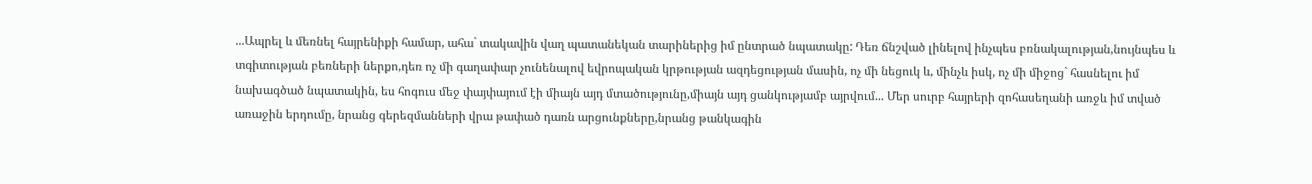...Ապրել և մեռնել հայրենիքի համար, ահա` տակավին վաղ պատանեկան տարիներից իմ ընտրած նպատակը: Դեռ ճնշված լինելով ինչպես բռնակալության,նույնպես և տգիտության բեռների ներքո,դեռ ոչ մի գաղափար չունենալով եվրոպական կրթության ազդեցության մասին, ոչ մի նեցուկ և, մինչև իսկ, ոչ մի միջոց` հասնելու իմ նախագծած նպատակին, ես հոգուս մեջ փայփայում էի միայն այդ մտածությունը,միայն այդ ցանկությամբ այրվում... Մեր սուրբ հայրերի զոհասեղանի առջև իմ տված առաջին երդումը, նրանց գերեզմանների վրա թափած դառն արցունքները,նրանց թանկագին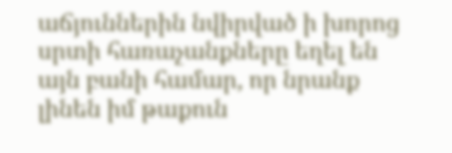աճյուններին նվիրված ի խորոց սրտի հառաչանքները եղել են այն բանի համար, որ նրանք լինեն իմ թաքուն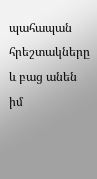պահապան հրեշտակները և բաց անեն իմ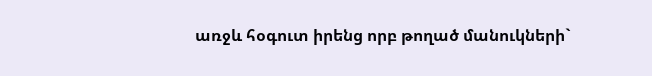առջև հօգուտ իրենց որբ թողած մանուկների`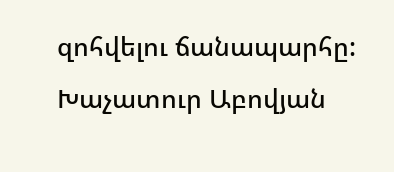զոհվելու ճանապարհը:
Խաչատուր Աբովյան